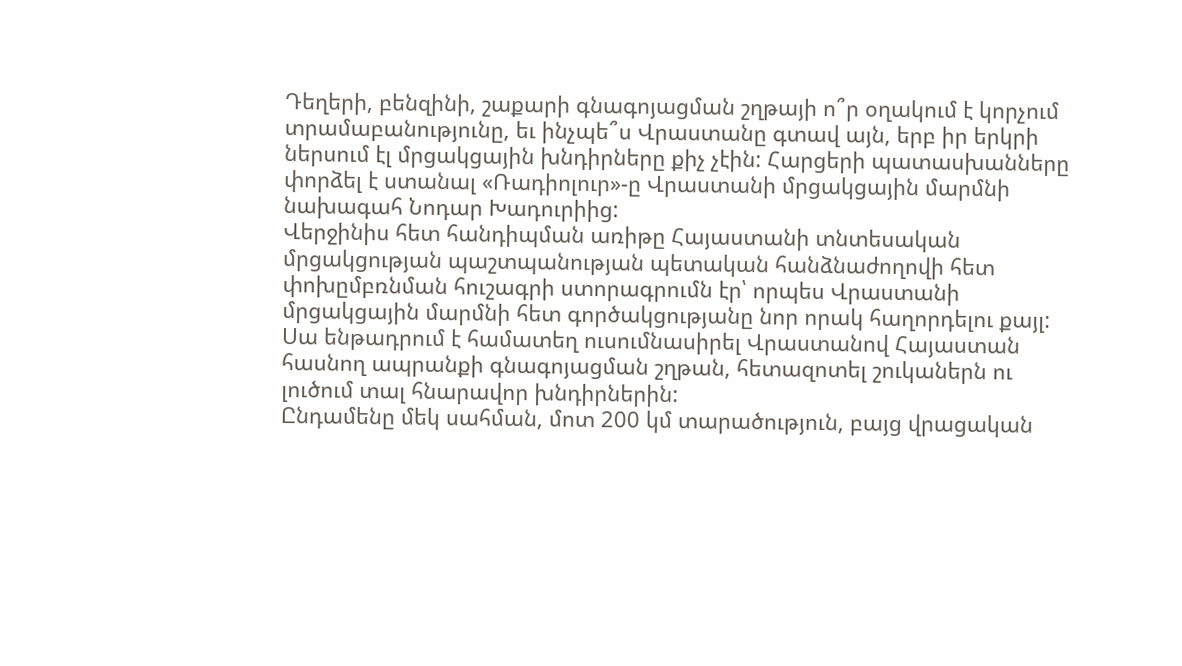Դեղերի, բենզինի, շաքարի գնագոյացման շղթայի ո՞ր օղակում է կորչում տրամաբանությունը, եւ ինչպե՞ս Վրաստանը գտավ այն, երբ իր երկրի ներսում էլ մրցակցային խնդիրները քիչ չէին: Հարցերի պատասխանները փորձել է ստանալ «Ռադիոլուր»-ը Վրաստանի մրցակցային մարմնի նախագահ Նոդար Խադուրիից:
Վերջինիս հետ հանդիպման առիթը Հայաստանի տնտեսական մրցակցության պաշտպանության պետական հանձնաժողովի հետ փոխըմբռնման հուշագրի ստորագրումն էր՝ որպես Վրաստանի մրցակցային մարմնի հետ գործակցությանը նոր որակ հաղորդելու քայլ:
Սա ենթադրում է համատեղ ուսումնասիրել Վրաստանով Հայաստան հասնող ապրանքի գնագոյացման շղթան, հետազոտել շուկաներն ու լուծում տալ հնարավոր խնդիրներին:
Ընդամենը մեկ սահման, մոտ 200 կմ տարածություն, բայց վրացական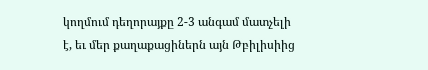կողմում դեղորայքը 2-3 անգամ մատչելի է, եւ մեր քաղաքացիներն այն Թբիլիսիից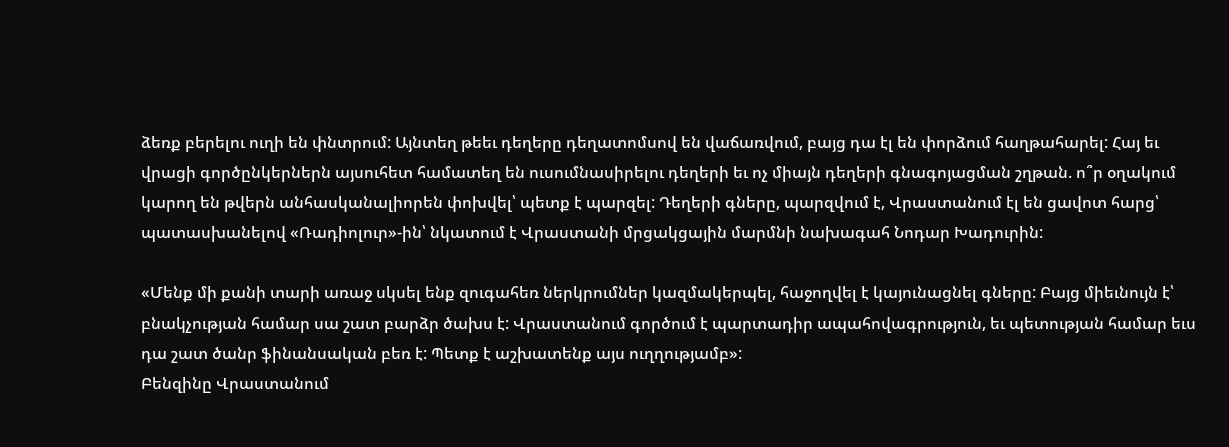ձեռք բերելու ուղի են փնտրում: Այնտեղ թեեւ դեղերը դեղատոմսով են վաճառվում, բայց դա էլ են փորձում հաղթահարել: Հայ եւ վրացի գործընկերներն այսուհետ համատեղ են ուսումնասիրելու դեղերի եւ ոչ միայն դեղերի գնագոյացման շղթան. ո՞ր օղակում կարող են թվերն անհասկանալիորեն փոխվել՝ պետք է պարզել: Դեղերի գները, պարզվում է, Վրաստանում էլ են ցավոտ հարց՝ պատասխանելով «Ռադիոլուր»-ին՝ նկատում է Վրաստանի մրցակցային մարմնի նախագահ Նոդար Խադուրին:

«Մենք մի քանի տարի առաջ սկսել ենք զուգահեռ ներկրումներ կազմակերպել, հաջողվել է կայունացնել գները: Բայց միեւնույն է՝ բնակչության համար սա շատ բարձր ծախս է: Վրաստանում գործում է պարտադիր ապահովագրություն, եւ պետության համար եւս դա շատ ծանր ֆինանսական բեռ է: Պետք է աշխատենք այս ուղղությամբ»:
Բենզինը Վրաստանում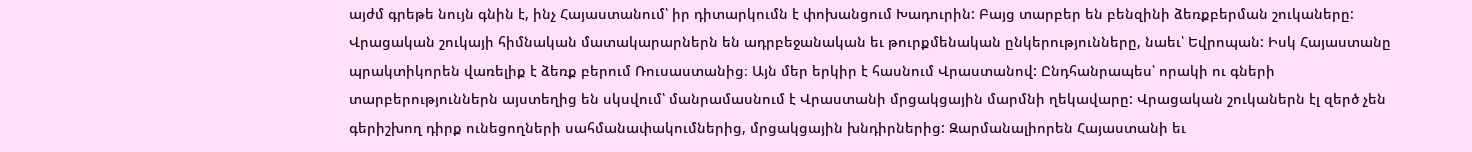այժմ գրեթե նույն գնին է, ինչ Հայաստանում՝ իր դիտարկումն է փոխանցում Խադուրին: Բայց տարբեր են բենզինի ձեռքբերման շուկաները: Վրացական շուկայի հիմնական մատակարարներն են ադրբեջանական եւ թուրքմենական ընկերությունները, նաեւ՝ Եվրոպան: Իսկ Հայաստանը պրակտիկորեն վառելիք է ձեռք բերում Ռուսաստանից։ Այն մեր երկիր է հասնում Վրաստանով: Ընդհանրապես՝ որակի ու գների տարբերություններն այստեղից են սկսվում՝ մանրամասնում է Վրաստանի մրցակցային մարմնի ղեկավարը: Վրացական շուկաներն էլ զերծ չեն գերիշխող դիրք ունեցողների սահմանափակումներից, մրցակցային խնդիրներից: Զարմանալիորեն Հայաստանի եւ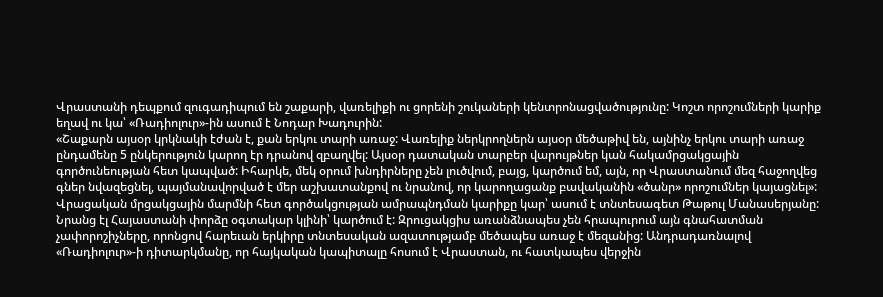Վրաստանի դեպքում զուգադիպում են շաքարի, վառելիքի ու ցորենի շուկաների կենտրոնացվածությունը: Կոշտ որոշումների կարիք եղավ ու կա՝ «Ռադիոլուր»-ին ասում է Նոդար Խադուրին:
«Շաքարն այսօր կրկնակի էժան է, քան երկու տարի առաջ: Վառելիք ներկրողներն այսօր մեծաթիվ են, այնինչ երկու տարի առաջ ընդամենը 5 ընկերություն կարող էր դրանով զբաղվել: Այսօր դատական տարբեր վարույթներ կան հակամրցակցային գործունեության հետ կապված: Իհարկե, մեկ օրում խնդիրները չեն լուծվում, բայց, կարծում եմ, այն, որ Վրաստանում մեզ հաջողվեց գներ նվազեցնել, պայմանավորված է մեր աշխատանքով ու նրանով, որ կարողացանք բավականին «ծանր» որոշումներ կայացնել»:
Վրացական մրցակցային մարմնի հետ գործակցության ամրապնդման կարիքը կար՝ ասում է տնտեսագետ Թաթուլ Մանասերյանը: Նրանց էլ Հայաստանի փորձը օգտակար կլինի՝ կարծում է: Զրուցակցիս առանձնապես չեն հրապուրում այն գնահատման չափորոշիչները, որոնցով հարեւան երկիրը տնտեսական ազատությամբ մեծապես առաջ է մեզանից: Անդրադառնալով «Ռադիոլուր»-ի դիտարկմանը, որ հայկական կապիտալը հոսում է Վրաստան, ու հատկապես վերջին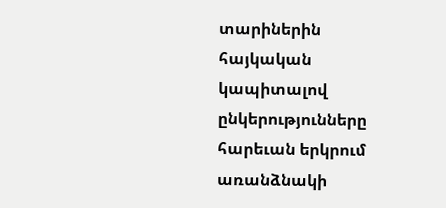տարիներին հայկական կապիտալով ընկերությունները հարեւան երկրում առանձնակի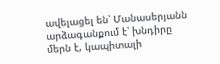ավելացել են՝ Մանասերյանն արձագանքում է՝ խնդիրը մերն է, կապիտալի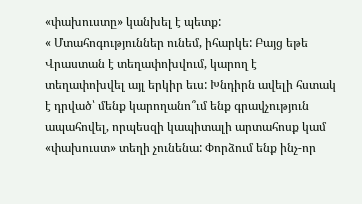«փախուստը» կանխել է պետք:
« Մտահոգություններ ունեմ, իհարկե: Բայց եթե Վրաստան է տեղափոխվում, կարող է տեղափոխվել այլ երկիր եւս: Խնդիրն ավելի հստակ է դրված՝ մենք կարողանո՞ւմ ենք գրավչություն ապահովել, որպեսզի կապիտալի արտահոսք կամ «փախուստ» տեղի չունենա: Փորձում ենք ինչ-որ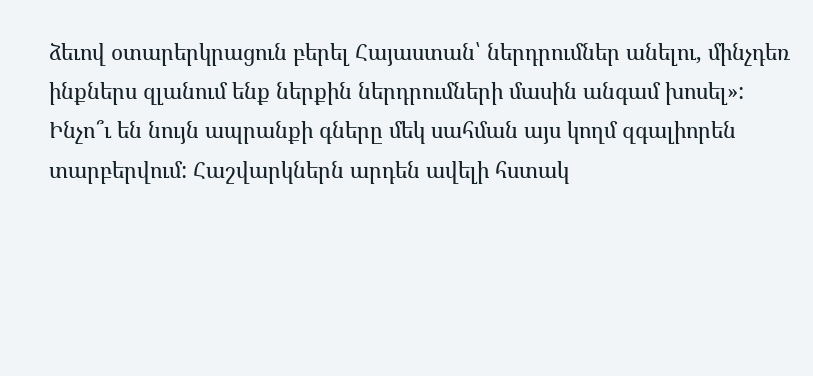ձեւով օտարերկրացուն բերել Հայաստան՝ ներդրումներ անելու, մինչդեռ ինքներս զլանում ենք ներքին ներդրումների մասին անգամ խոսել»:
Ինչո՞ւ են նույն ապրանքի գները մեկ սահման այս կողմ զգալիորեն տարբերվում: Հաշվարկներն արդեն ավելի հստակ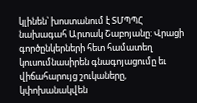կլինեն՝ խոստանում է ՏՄՊՊՀ նախագահ Արտակ Շաբոյանը: Վրացի գործընկերների հետ համատեղ կուսումնասիրեն գնագոյացումը եւ վիճահարույց շուկաները, կփոխանակվեն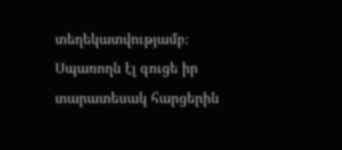տեղեկատվությամբ։ Սպառողն էլ գուցե իր տարատեսակ հարցերին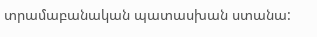տրամաբանական պատասխան ստանա: